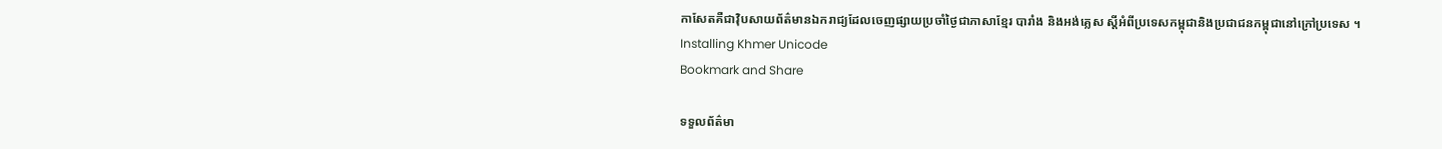កាសែតគឺជាវ៉ិបសាយព័ត៌មានឯករាជ្យដែលចេញផ្សាយប្រចាំថ្ងៃជាភាសាខ្មែរ បារាំង និងអង់គ្លេស ស្តីអំពីប្រទេសកម្ពុជានិងប្រជាជនកម្ពុជានៅក្រៅប្រទេស ។
Installing Khmer Unicode
Bookmark and Share

ទទួលព័ត៌មា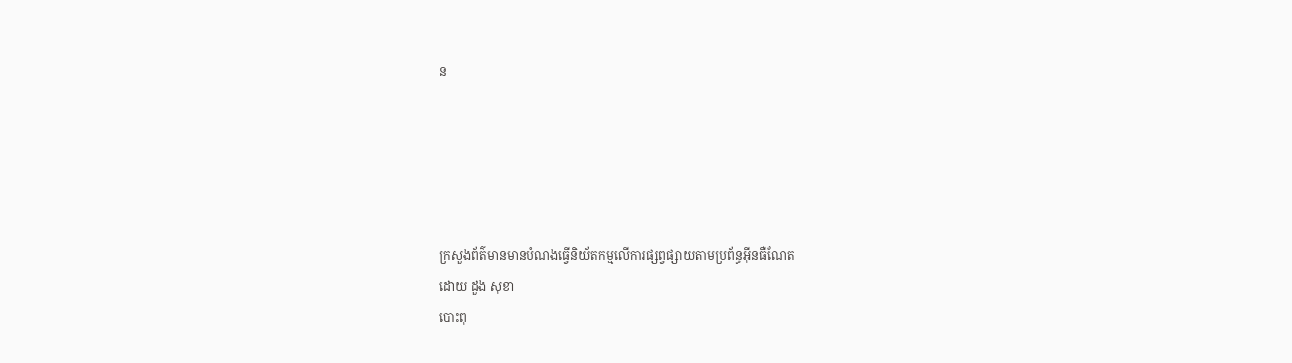ន





ក្រសួងព័ត៌មានមានបំណងធ្វើនិយ័តកម្មលើការផ្សព្វផ្សាយតាមប្រព័ន្ធអ៊ីនធឺណែត
ដោយ ដួង សុខា
បោះពុ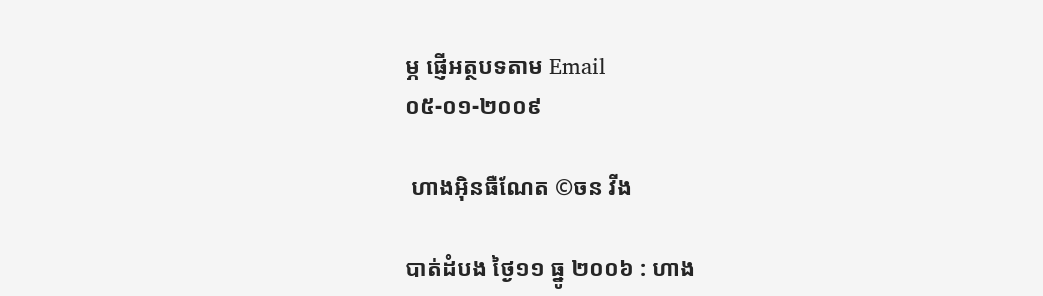ម្ភ ផ្ញើអត្ថបទតាម Email
០៥-០១-២០០៩

 ហាងអ៊ិនធឺណែត ©ចន វីង

បាត់ដំបង ថ្ងៃ១១ ធ្នូ ២០០៦ : ហាង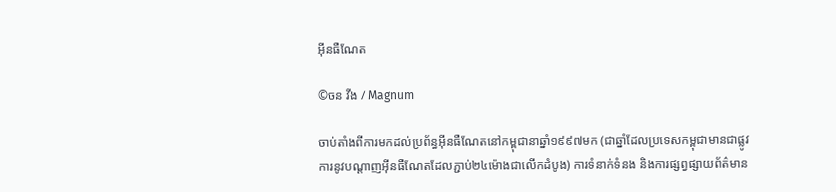អ៊ីនធឺណែត

©ចន វីង / Magnum

ចាប់តាំងពីការមកដល់ប្រព័ន្ធអ៊ីនធឺណែតនៅកម្ពុជានាឆ្នាំ១៩៩៧មក (ជាឆ្នាំដែលប្រទេសកម្ពុជាមានជាផ្លូវការនូវបណ្តាញអ៊ីនធឺណែតដែលភ្ជាប់២៤ម៉ោងជាលើកដំបូង) ការទំនាក់ទំនង និងការផ្សព្វផ្សាយព័ត៌មាន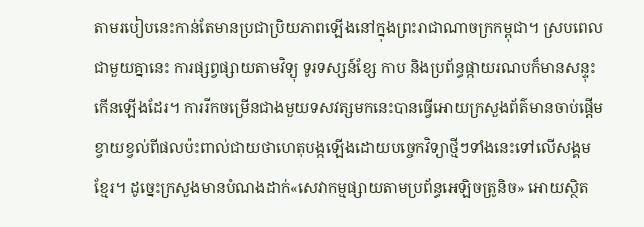តាមរបៀបនេះកាន់តែមានប្រជាប្រិយភាពឡើងនៅក្នុងព្រះរាជាណាចក្រកម្ពុជា។ ស្របពេលជាមួយគ្នានេះ ការផ្សព្វផ្សាយតាមវិទ្យុ ទូរទស្សន៍ខ្សែ កាប និងប្រព័ន្ធផ្កាយរណបក៏មានសន្ទុះកើនឡើងដែរ។ ការរីកចម្រើនជាងមួយទសវត្សមកនេះបានធ្វើអោយក្រសួងព័ត៌មានចាប់ផ្តើមខ្វាយខ្វល់ពីផលប៉ះពាល់ជាយថាហេតុបង្កឡើងដោយបច្ចេកវិទ្យាថ្មីៗទាំងនេះទៅលើសង្គមខ្មែរ។ ដូច្នេះក្រសួងមានបំណងដាក់«សេវាកម្មផ្សាយតាមប្រព័ន្ធអេឡិចត្រូនិច» អោយស្ថិត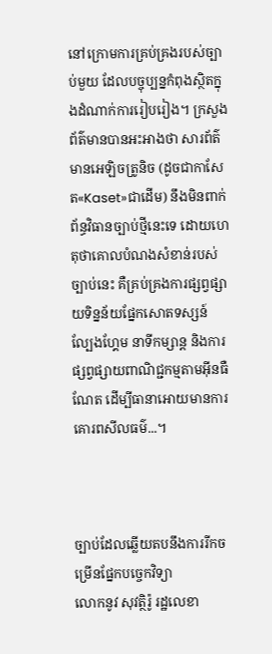នៅក្រោមការគ្រប់គ្រងរបស់ច្បាប់មួយ ដែលបច្ចុប្បន្នកំពុងស្ថិតក្នុងដំណាក់ការរៀបរៀង។ ក្រសួងព័ត៌មានបានអះអាងថា សារព័ត៌មានអេឡិចត្រូនិច (ដូចជាកាសែត«Kaset»ជាដើម) នឹងមិនពាក់ព័ន្ធវិធានច្បាប់ថ្មីនេះទេ ដោយហេតុថាគោលបំណងសំខាន់របស់ច្បាប់នេះ គឺគ្រប់គ្រងការផ្សព្វផ្សាយទិន្នន័យផ្នែកសោតទស្សន៍ ល្បែងហ្គែម នាទីកម្សាន្ត និងការផ្សព្វផ្សាយពាណិជ្ជកម្មតាមអ៊ីនធឺណែត ដើម្បីធានាអោយមានការគោរពសីលធម៌...។



ច្បាប់ដែលឆ្លើយតបនឹងការរីកចម្រើនផ្នែកបច្ចេកវិទ្យា
លោកនូវ សុវត្ថិរ៉ូ រដ្ឋលេខា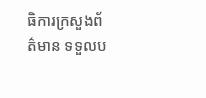ធិការក្រសួងព័ត៌មាន ទទួលប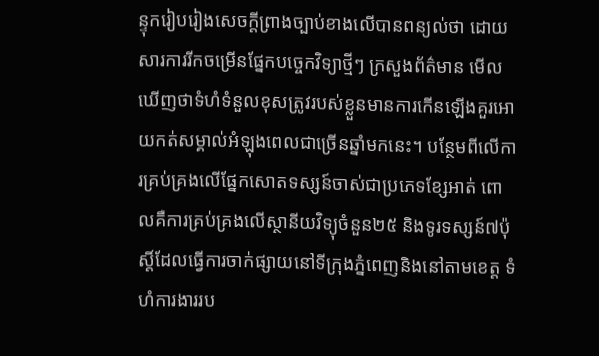ន្ទុករៀបរៀងសេចក្តីព្រាងច្បាប់ខាងលើបានពន្យល់ថា ដោយសារការរីកចម្រើនផ្នែកបច្ចេកវិទ្យាថ្មីៗ ក្រសួងព័ត៌មាន មើលឃើញថាទំហំទំនួលខុសត្រូវរបស់ខ្លួនមានការកើនឡើងគួរអោយកត់សម្គាល់អំឡុងពេលជាច្រើនឆ្នាំមកនេះ។ បន្ថែមពីលើការគ្រប់គ្រងលើផ្នែកសោតទស្សន៍ចាស់ជាប្រភេទខ្សែអាត់ ពោលគឺការគ្រប់គ្រងលើស្ថានីយវិទ្យុចំនួន២៥ និងទូរទស្សន៍៧ប៉ុស្តិ៍ដែលធ្វើការចាក់ផ្សាយនៅទីក្រុងភ្នំពេញនិងនៅតាមខេត្ត ទំហំការងាររប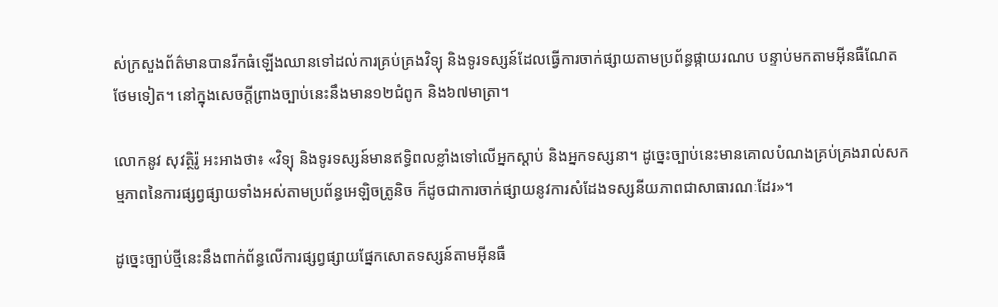ស់ក្រសួងព័ត៌មានបានរីកធំឡើងឈានទៅដល់ការគ្រប់គ្រងវិទ្យុ និងទូរទស្សន៍ដែលធ្វើការចាក់ផ្សាយតាមប្រព័ន្ធផ្កាយរណប បន្ទាប់មកតាមអ៊ីនធឺណែតថែមទៀត។ នៅក្នុងសេចក្តីព្រាងច្បាប់នេះនឹងមាន១២ជំពូក និង៦៧មាត្រា។

លោកនូវ សុវត្ថិរ៉ូ អះអាងថា៖ «វិទ្យុ និងទូរទស្សន៍មានឥទ្ធិពលខ្លាំងទៅលើអ្នកស្តាប់ និងអ្នកទស្សនា។ ដូច្នេះច្បាប់នេះមានគោលបំណងគ្រប់គ្រងរាល់សកម្មភាពនៃការផ្សព្វផ្សាយទាំងអស់តាមប្រព័ន្ធអេឡិចត្រូនិច ក៏ដូចជាការចាក់ផ្សាយនូវការសំដែងទស្សនីយភាពជាសាធារណៈដែរ»។

ដូច្នេះច្បាប់ថ្មីនេះនឹងពាក់ព័ន្ធលើការផ្សព្វផ្សាយផ្នែកសោតទស្សន៍តាមអ៊ីនធឺ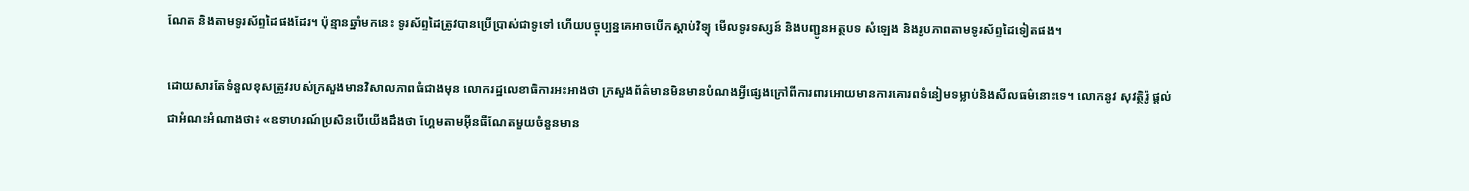ណែត និងតាមទូរស័ព្ទដៃផងដែរ។ ប៉ុន្មានឆ្នាំមកនេះ ទូរស័ព្ទដៃត្រូវបានប្រើប្រាស់ជាទូទៅ ហើយបច្ចុប្បន្នគេអាចបើកស្តាប់វិទ្យុ មើលទូរទស្សន៍ និងបញ្ជូនអត្ថបទ សំឡេង និងរូបភាពតាមទូរស័ព្ទដៃទៀតផង។

ដោយសារតែទំនួលខុសត្រូវរបស់ក្រសួងមានវិសាលភាពធំជាងមុន លោករដ្ឋលេខាធិការអះអាងថា ក្រសួងព័ត៌មានមិនមានបំណងអ្វីផ្សេងក្រៅពីការពារអោយមានការគោរពទំនៀមទម្លាប់និងសីលធម៌នោះទេ។ លោកនូវ សុវត្ថិរ៉ូ ផ្តល់ជាអំណះអំណាងថា៖ «ឧទាហរណ៍ប្រសិនបើយើងដឹងថា ហ្គែមតាមអ៊ីនធឺណែតមួយចំនួនមាន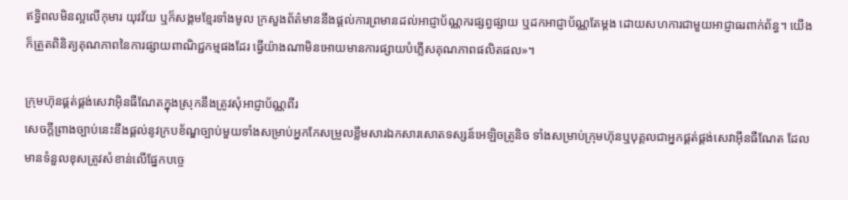ឥទ្ធិពលមិនល្អលើកុមារ យុវវ័យ ឬក៏សង្គមខ្មែរទាំងមូល ក្រសួងព័ត៌មាននឹងផ្តល់ការព្រមានដល់អាជ្ញាប័ណ្ណករផ្សព្វផ្សាយ ឬដកអាជ្ញាប័ណ្ណតែម្តង ដោយសហការជាមួយអាជ្ញាធរពាក់ព័ន្ធ។ យើងក៏ត្រួតពិនិត្យគុណភាពនៃការផ្សាយពាណិជ្ជកម្មផងដែរ ធ្វើយ៉ាងណាមិនអោយមានការផ្សាយបំភ្លើសគុណភាពផលិតផល»។

ក្រុមហ៊ុនផ្គត់ផ្គង់សេវាអ៊ិនធឺណែតក្នុងស្រុកនឹងត្រូវសុំអាជ្ញាប័ណ្ណពីរ
សេចក្តីព្រាងច្បាប់នេះនឹងផ្តល់នូវក្របខ័ណ្ឌច្បាប់មួយទាំងសម្រាប់អ្នកកែសម្រួលខ្លឹមសារឯកសារសោតទស្សន៍អេឡិចត្រូនិច ទាំងសម្រាប់ក្រុមហ៊ុនឬបុគ្គលជាអ្នកផ្គត់ផ្គង់សេវាអ៊ីនធឺណែត ដែលមានទំនួលខុសត្រូវសំខាន់លើផ្នែកបច្ចេ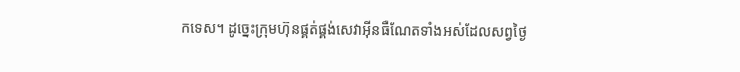កទេស។ ដូច្នេះក្រុមហ៊ុនផ្គត់ផ្គង់សេវាអ៊ីនធឺណែតទាំងអស់ដែលសព្វថ្ងៃ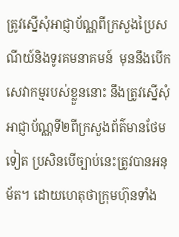ត្រូវស្នើសុំអាជ្ញាប័ណ្ណពីក្រសួងប្រៃសណីយ៍និងទូរគមនាគមន៍  មុននឹងបើកសេវាកម្មរបស់ខ្លួននោះ នឹងត្រូវស្នើសុំអាជ្ញាប័ណ្ណទី២ពីក្រសួងព័ត៌មានថែមទៀត ប្រសិនបើច្បាប់នេះត្រូវបានអនុម័ត។ ដោយហេតុថាក្រុមហ៊ុនទាំង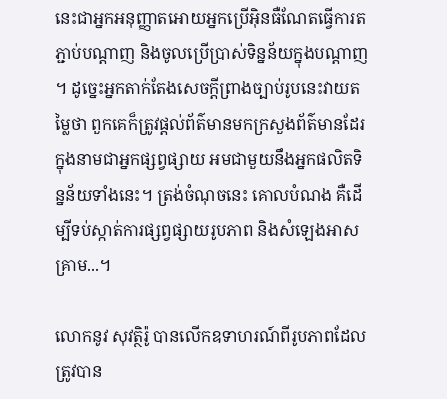នេះជាអ្នកអនុញ្ញាតអោយអ្នកប្រើអ៊ិនធឺណែតធ្វើការតភ្ជាប់បណ្តាញ និងចូលប្រើប្រាស់ទិន្នន័យក្នុងបណ្តាញ។ ដូច្នេះអ្នកតាក់តែងសេចក្តីព្រាងច្បាប់រូបនេះវាយតម្លៃថា ពួកគេក៏ត្រូវផ្តល់ព័ត៌មានមកក្រសួងព័ត៌មានដែរ ក្នុងនាមជាអ្នកផ្សព្វផ្សាយ អមជាមួយនឹងអ្នកផលិតទិន្នន័យទាំងនេះ។ ត្រង់ចំណុចនេះ គោលបំណង គឺដើម្បីទប់ស្កាត់ការផ្សព្វផ្សាយរូបភាព និងសំឡេងអាសគ្រាម...។

លោកនូវ សុវត្ថិរ៉ូ បានលើកឧទាហរណ៍ពីរូបភាពដែលត្រូវបាន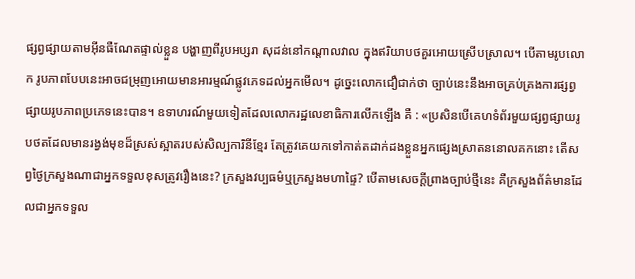ផ្សព្វផ្សាយតាមអ៊ីនធឺណែតផ្ទាល់ខ្លួន បង្ហាញពីរូបអប្សរា សុដន់នៅកណ្តាលវាល ក្នុងឥរិយាបថគួរអោយស្រើបស្រាល។ បើតាមរូបលោក រូបភាពបែបនេះអាចជម្រុញអោយមានអារម្មណ៍ផ្លូវភេទដល់អ្នកមើល។ ដូច្នេះលោកជឿជាក់ថា ច្បាប់នេះនឹងអាចគ្រប់គ្រងការផ្សព្វផ្សាយរូបភាពប្រភេទនេះបាន។ ឧទាហរណ៍មួយទៀតដែលលោករដ្ឋលេខាធិការលើកឡើង គឺ : «ប្រសិនបើគេហទំព័រមួយផ្សព្វផ្សាយរូបថតដែលមានរង្វង់មុខដ៏ស្រស់ស្អាតរបស់សិល្បការិនីខ្មែរ តែត្រូវគេយកទៅកាត់តដាក់ដងខ្លួនអ្នកផ្សេងស្រាតននោលគកនោះ តើសព្វថ្ងៃក្រសួងណាជាអ្នកទទួលខុសត្រូវរឿងនេះ? ក្រសួងវប្បធម៌ឬក្រសួងមហាផ្ទៃ? បើតាមសេចក្តីព្រាងច្បាប់ថ្មីនេះ គឺក្រសួងព័ត៌មានដែលជាអ្នកទទួល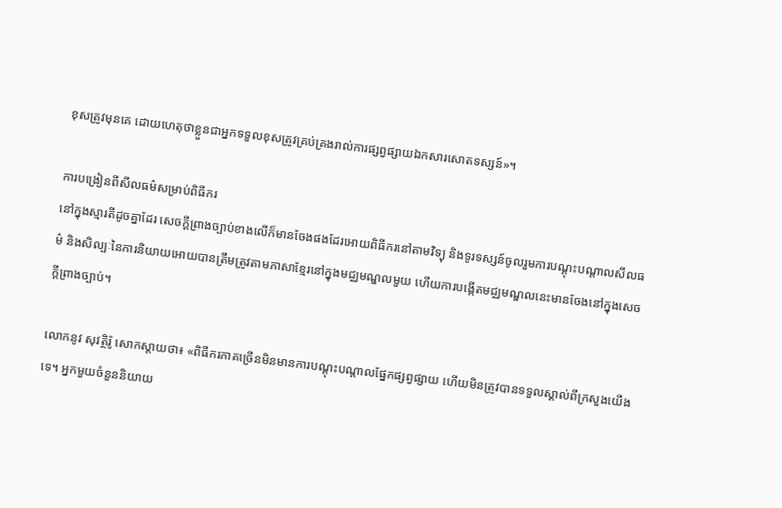ខុសត្រូវមុនគេ ដោយហេតុថាខ្លួនជាអ្នកទទួលខុសត្រូវគ្រប់គ្រងរាល់ការផ្សព្វផ្សាយឯកសារសោតទស្សន៍»។

ការបង្រៀនពីសីលធម៌សម្រាប់ពិធីករ
នៅក្នុងស្មារតីដូចគ្នាដែរ សេចក្តីព្រាងច្បាប់ខាងលើក៏មានចែងផងដែរអោយពិធីករនៅតាមវិទ្យុ និងទូរទស្សន៍ចូលរួមការបណ្តុះបណ្តាលសីលធម៌ និងសិល្បៈនៃការនិយាយអោយបានត្រឹមត្រូវតាមភាសាខ្មែរនៅក្នុងមជ្ឈមណ្ឌលមួយ ហើយការបង្កើតមជ្ឈមណ្ឌលនេះមានចែងនៅក្នុងសេចក្តីព្រាងច្បាប់។

លោកនូវ សុវត្ថិរ៉ូ សោកស្តាយថា៖ «ពិធីករភាគច្រើនមិនមានការបណ្តុះបណ្តាលផ្នែកផ្សព្វផ្សាយ ហើយមិនត្រូវបានទទួលស្គាល់ពីក្រសួងយើងទេ។ អ្នកមួយចំនួននិយាយ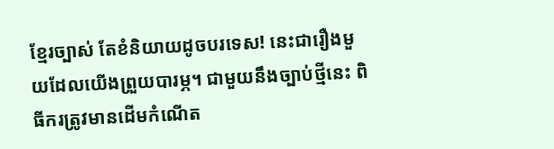ខ្មែរច្បាស់ តែខំនិយាយដូចបរទេស! នេះជារឿងមួយដែលយើងព្រួយបារម្ភ។ ជាមួយនឹងច្បាប់ថ្មីនេះ ពិធីករត្រូវមានដើមកំណើត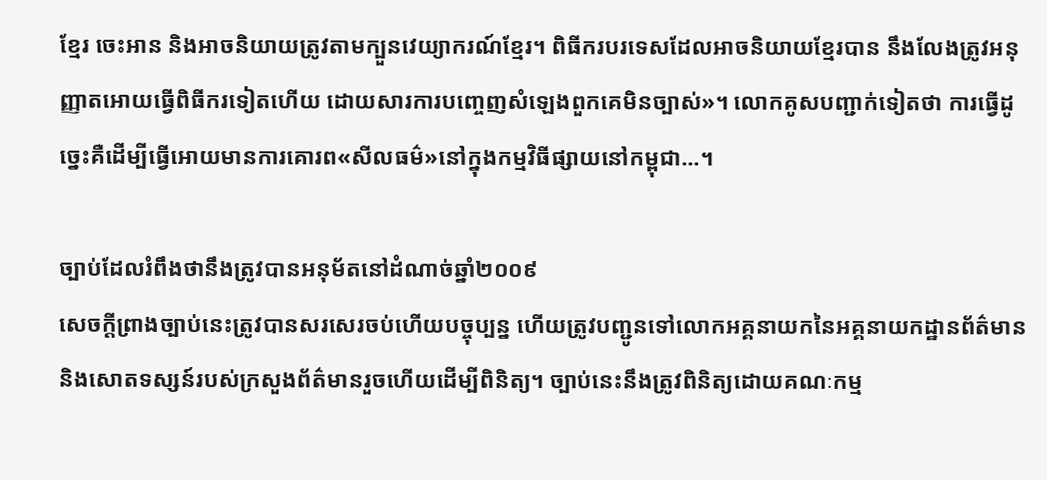ខ្មែរ ចេះអាន និងអាចនិយាយត្រូវតាមក្បួនវេយ្យាករណ៍ខ្មែរ។ ពិធីករបរទេសដែលអាចនិយាយខ្មែរបាន នឹងលែងត្រូវអនុញ្ញាតអោយធ្វើពិធីករទៀតហើយ ដោយសារការបញ្ចេញសំឡេងពួកគេមិនច្បាស់»។ លោកគូសបញ្ជាក់ទៀតថា ការធ្វើដូច្នេះគឺដើម្បីធ្វើអោយមានការគោរព«សីលធម៌»នៅក្នុងកម្មវិធីផ្សាយនៅកម្ពុជា...។

ច្បាប់ដែលរំពឹងថានឹងត្រូវបានអនុម័តនៅដំណាច់ឆ្នាំ២០០៩
សេចក្តីព្រាងច្បាប់នេះត្រូវបានសរសេរចប់ហើយបច្ចុប្បន្ន ហើយត្រូវបញ្ជូនទៅលោកអគ្គនាយកនៃអគ្គនាយកដ្ឋានព័ត៌មាន និងសោតទស្សន៍របស់ក្រសួងព័ត៌មានរួចហើយដើម្បីពិនិត្យ។ ច្បាប់នេះនឹងត្រូវពិនិត្យដោយគណៈកម្ម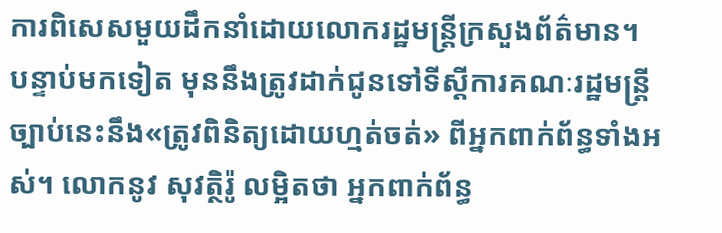ការពិសេសមួយដឹកនាំដោយលោករដ្ឋមន្ត្រីក្រសួងព័ត៌មាន។ បន្ទាប់មកទៀត មុននឹងត្រូវដាក់ជូនទៅទីស្តីការគណៈរដ្ឋមន្រ្តី ច្បាប់នេះនឹង«ត្រូវពិនិត្យដោយហ្មត់ចត់» ពីអ្នកពាក់ព័ន្ធទាំងអស់។ លោកនូវ សុវត្ថិរ៉ូ លម្អិតថា អ្នកពាក់ព័ន្ធ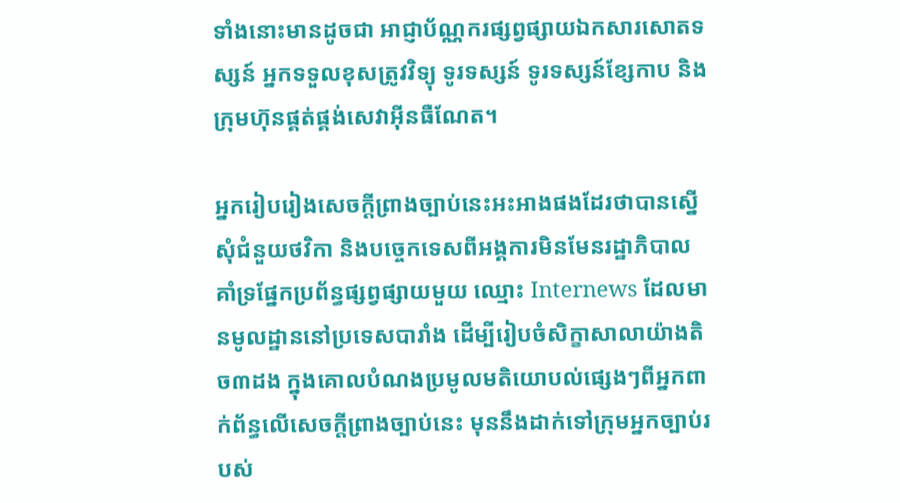ទាំងនោះមានដូចជា អាជ្ញាប័ណ្ណករផ្សព្វផ្សាយឯកសារសោតទស្សន៍ អ្នកទទួលខុសត្រូវវិទ្យុ ទូរទស្សន៍ ទូរទស្សន៍ខ្សែកាប និងក្រុមហ៊ុនផ្គត់ផ្គង់សេវាអ៊ីនធឺណែត។

អ្នករៀបរៀងសេចក្តីព្រាងច្បាប់នេះអះអាងផងដែរថាបានស្នើសុំជំនួយថវិកា និងបច្ចេកទេសពីអង្គការមិនមែនរដ្ឋាភិបាលគាំទ្រផ្នែកប្រព័ន្ធផ្សព្វផ្សាយមួយ ឈ្មោះ Internews ដែលមានមូលដ្ឋាននៅប្រទេសបារាំង ដើម្បីរៀបចំសិក្ខាសាលាយ៉ាងតិច៣ដង ក្នុងគោលបំណងប្រមូលមតិយោបល់ផ្សេងៗពីអ្នកពាក់ព័ន្ធលើសេចក្តីព្រាងច្បាប់នេះ មុននឹងដាក់ទៅក្រុមអ្នកច្បាប់របស់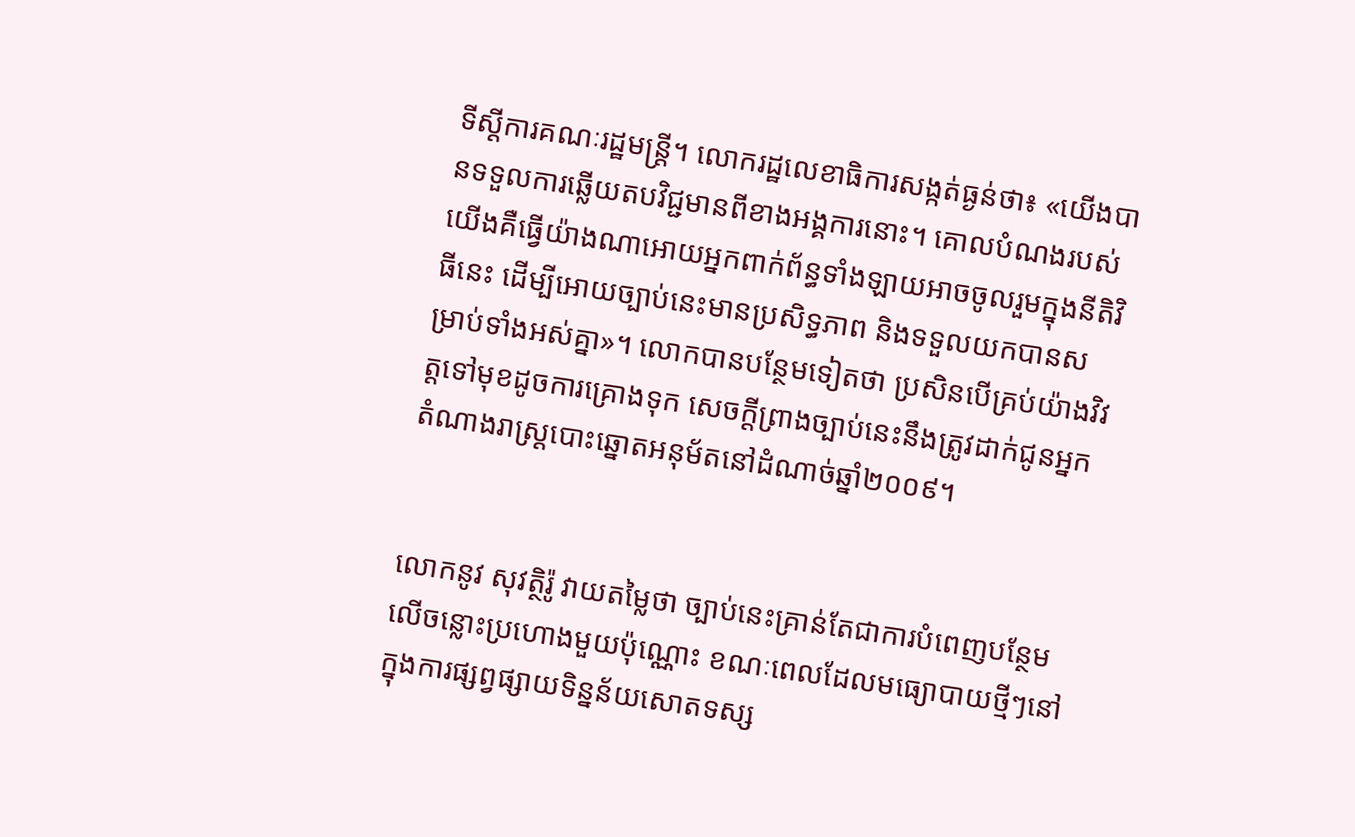ទីស្តីការគណៈរដ្ឋមន្ត្រី។ លោករដ្ឋលេខាធិការសង្កត់ធ្ងន់ថា៖ «យើងបានទទួលការឆ្លើយតបវិជ្ជមានពីខាងអង្គការនោះ។ គោលបំណងរបស់យើងគឺធ្វើយ៉ាងណាអោយអ្នកពាក់ព័ន្ធទាំងឡាយអាចចូលរួមក្នុងនីតិវិធីនេះ ដើម្បីអោយច្បាប់នេះមានប្រសិទ្ធភាព និងទទួលយកបានសម្រាប់ទាំងអស់គ្នា»។ លោកបានបន្ថែមទៀតថា ប្រសិនបើគ្រប់យ៉ាងវិវត្តទៅមុខដូចការគ្រោងទុក សេចក្តីព្រាងច្បាប់នេះនឹងត្រូវដាក់ជូនអ្នកតំណាងរាស្រ្តបោះឆ្នោតអនុម័តនៅដំណាច់ឆ្នាំ២០០៩។


លោកនូវ សុវត្ថិរ៉ូ វាយតម្លៃថា ច្បាប់នេះគ្រាន់តែជាការបំពេញបន្ថែមលើចន្លោះប្រហោងមួយប៉ុណ្ណោះ ខណៈពេលដែលមធ្យោបាយថ្មីៗនៅក្នុងការផ្សព្វផ្សាយទិន្នន័យសោតទស្ស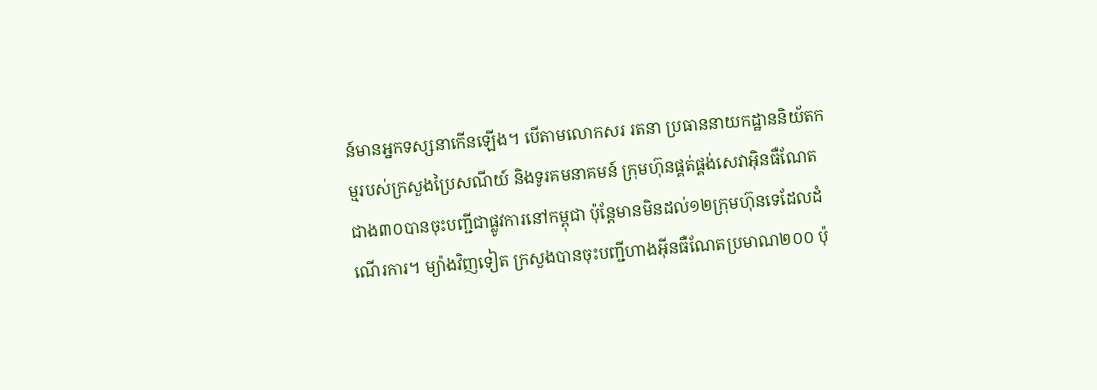ន៍មានអ្នកទស្សនាកើនឡើង។ បើតាមលោកសរ រតនា ប្រធាននាយកដ្ឋាននិយ័តកម្មរបស់ក្រសួងប្រៃសណីយ៍ និងទូរគមនាគមន៍ ក្រុមហ៊ុនផ្គត់ផ្គង់សេវាអ៊ិនធឺណែតជាង៣០បានចុះបញ្ជីជាផ្លូវការនៅកម្ពុជា ប៉ុន្តែមានមិនដល់១២ក្រុមហ៊ុនទេដែលដំណើរការ។ ម្យ៉ាងវិញទៀត ក្រសួងបានចុះបញ្ជីហាងអ៊ីនធឺណែតប្រមាណ២០០ ប៉ុ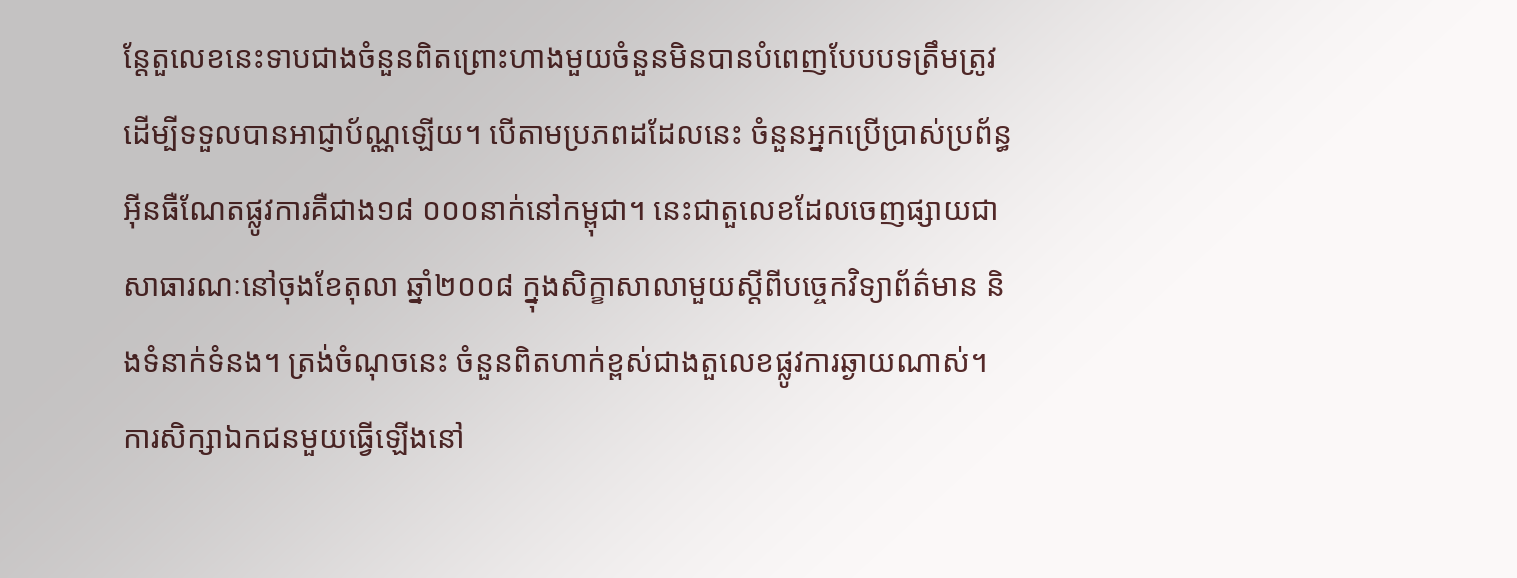ន្តែតួលេខនេះទាបជាងចំនួនពិតព្រោះហាងមួយចំនួនមិនបានបំពេញបែបបទត្រឹមត្រូវដើម្បីទទួលបានអាជ្ញាប័ណ្ណឡើយ។ បើតាមប្រភពដដែលនេះ ចំនួនអ្នកប្រើប្រាស់ប្រព័ន្ធអ៊ីនធឺណែតផ្លូវការគឺជាង១៨ ០០០នាក់នៅកម្ពុជា។ នេះជាតួលេខដែលចេញផ្សាយជាសាធារណៈនៅចុងខែតុលា ឆ្នាំ២០០៨ ក្នុងសិក្ខាសាលាមួយស្តីពីបច្ចេកវិទ្យាព័ត៌មាន និងទំនាក់ទំនង។ ត្រង់ចំណុចនេះ ចំនួនពិតហាក់ខ្ពស់ជាងតួលេខផ្លូវការឆ្ងាយណាស់។ ការសិក្សាឯកជនមួយធ្វើឡើងនៅ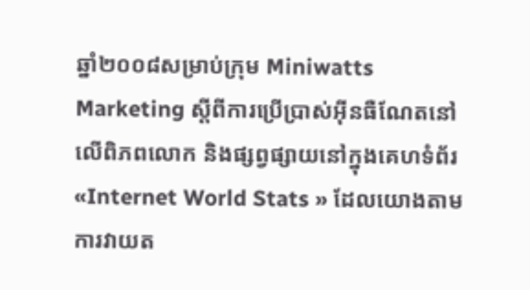ឆ្នាំ២០០៨សម្រាប់ក្រុម Miniwatts Marketing ស្តីពីការប្រើប្រាស់អ៊ីនធឺណែតនៅលើពិភពលោក និងផ្សព្វផ្សាយនៅក្នុងគេហទំព័រ«Internet World Stats » ដែលយោងតាមការវាយត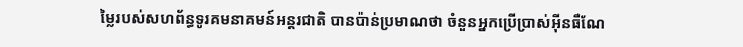ម្លៃរបស់សហព័ន្ធទូរគមនាគមន៍អន្តរជាតិ បានប៉ាន់ប្រមាណថា ចំនួនអ្នកប្រើប្រាស់អ៊ីនធឺណែ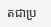តជាប្រ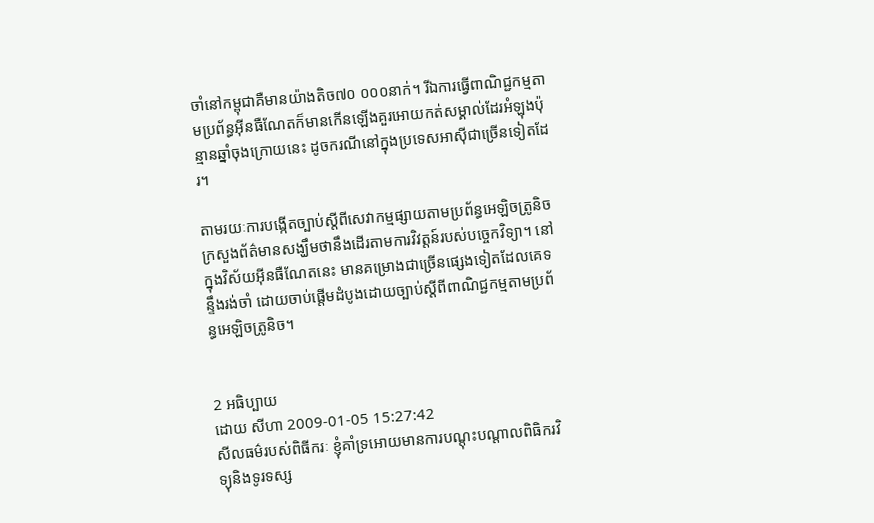ចាំនៅកម្ពុជាគឺមានយ៉ាងតិច៧០ ០០០នាក់។ រីឯការធ្វើពាណិជ្ជកម្មតាមប្រព័ន្ធអ៊ីនធឺណែតក៏មានកើនឡើងគួរអោយកត់សម្គាល់ដែរអំឡុងប៉ុន្មានឆ្នាំចុងក្រោយនេះ ដូចករណីនៅក្នុងប្រទេសអាស៊ីជាច្រើនទៀតដែរ។

តាមរយៈការបង្កើតច្បាប់ស្តីពីសេវាកម្មផ្សាយតាមប្រព័ន្ធអេឡិចត្រូនិច ក្រសួងព័ត៌មានសង្ឃឹមថានឹងដើរតាមការវិវត្តន៍របស់បច្ចេកវិទ្យា។ នៅក្នុងវិស័យអ៊ីនធឺណែតនេះ មានគម្រោងជាច្រើនផ្សេងទៀតដែលគេទន្ទឹងរង់ចាំ ដោយចាប់ផ្តើមដំបូងដោយច្បាប់ស្តីពីពាណិជ្ជកម្មតាមប្រព័ន្ធអេឡិចត្រូនិច។


2 អធិប្បាយ
ដោយ សីហា 2009-01-05 15:27:42
សីលធម៌របស់ពិធីករៈ ខ្ញុំគាំទ្រអោយមានការបណ្តុះបណ្តាលពិធិករវិទ្យុនិងទូរទស្ស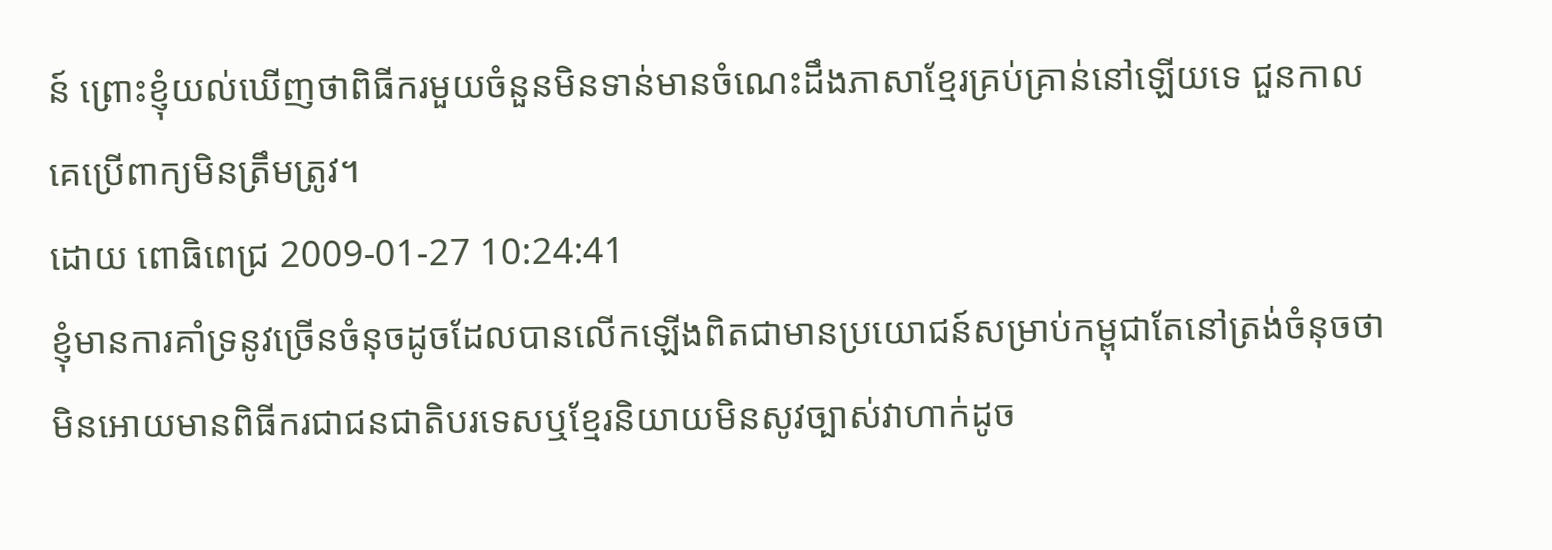ន៍ ព្រោះខ្ញុំយល់ឃើញថាពិធីករមួយចំនួនមិនទាន់មានចំណេះដឹងភាសាខ្មែរគ្រប់គ្រាន់នៅឡើយទេ ជួនកាលគេប្រើពាក្យមិនត្រឹមត្រូវ។
ដោយ ពោធិពេជ្រ 2009-01-27 10:24:41
ខ្ញុំមានការគាំទ្រនូវច្រើនចំនុចដូចដែលបានលើកឡើងពិតជាមានប្រយោជន៍សម្រាប់កម្ពុជាតែនៅត្រង់ចំនុចថាមិនអោយមានពិធីករជាជនជាតិបរទេសឬខ្មែរនិយាយមិនសូវច្បាស់វាហាក់ដូច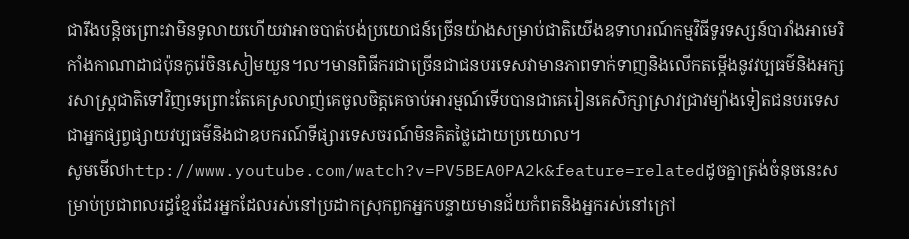ជារឹងបន្តិចព្រោះវាមិនទូលាយហើយវាអាចបាត់បង់ប្រយោជន៍ច្រើនយ៉ាងសម្រាប់ជាតិយើងឧទាហរណ៍កម្មវិធីទូរទស្សន៍បារាំងអាមេរិកាំងកាណាដាជប៉ុនកូរ៉េចិនសៀមយួន។ល។មានពិធីករជាច្រើនជាជនបរទេសវាមានភាពទាក់ទាញនិងលើកតម្កើងនូវវប្បធម៌និងអក្សរសាស្ត្រជាតិទៅវិញទេព្រោះតែគេស្រលាញ់គេចូលចិត្តគេចាប់អារម្មណ៍ទើបបានជាគេរៀនគេសិក្សាស្រាវជ្រាវម្យ៉ាងទៀតជនបរទេសជាអ្នកផ្សព្វផ្សាយវប្បធម៌និងជាឧបករណ៍ទីផ្សារទេសចរណ៍មិនគិតថ្លៃដោយប្រយោល។
សូមមើលhttp://www.youtube.com/watch?v=PV5BEA0PA2k&feature=relatedដូចគ្នាត្រង់ចំនុចនេះសម្រាប់ប្រជាពលរដ្ធខ្មែរដែរអ្នកដែលរស់នៅប្រដាកស្រុកពួកអ្នកបន្ទាយមានជ័យកំពតនិងអ្នករស់នៅក្រៅ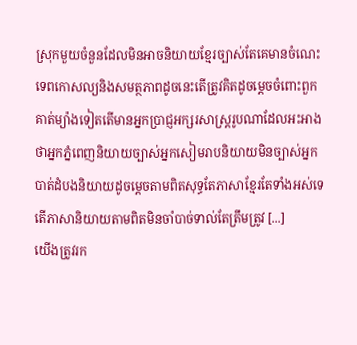ស្រុកមួយចំនួនដែលមិនអាចនិយាយខ្មែរច្បាស់តែគេមានចំណេះទេពកោសល្យនិងសមត្ថភាពដូចនេះតើត្រូវគិតដូចម្តេចចំពោះពួកគាត់ម្យ៉ាងទៀតតើមានអ្នកប្រាជ្ញអក្សរសាស្ត្ររូបណាដែលអះអាងថាអ្នកភ្នំពេញនិយាយច្បាស់អ្នកសៀមរាបនិយាយមិនច្បាស់អ្នកបាត់ដំបងនិយាយដូចម្តេចតាមពិតសុទ្ធតែភាសាខ្មែរតែទាំងអស់ទេតើភាសានិយាយតាមពិតមិនចាំបាច់ទាល់តែត្រឹមត្រូវ [...]
យើងត្រូវរក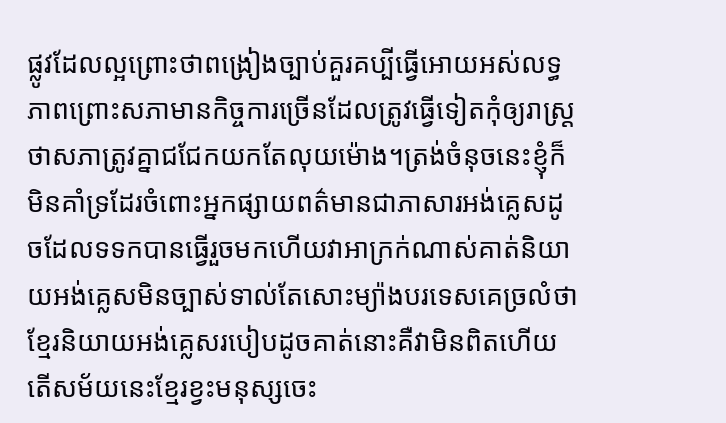ផ្លូវដែលល្អព្រោះថាពង្រៀងច្បាប់គួរគប្បីធ្វើអោយអស់លទ្ធភាពព្រោះសភាមានកិច្ចការច្រើនដែលត្រូវធ្វើទៀតកុំឲ្យរាស្ត្រថាសភាត្រូវគ្នាជជែកយកតែលុយម៉ោង។ត្រង់ចំនុចនេះខ្ញុំក៏មិនគាំទ្រដែរចំពោះអ្នកផ្សាយពត៌មានជាភាសារអង់គ្លេសដូចដែលទទកបានធ្វើរួចមកហើយវាអាក្រក់ណាស់គាត់និយាយអង់គ្លេសមិនច្បាស់ទាល់តែសោះម្យ៉ាងបរទេសគេច្រលំថាខ្មែរនិយាយអង់គ្លេសរបៀបដូចគាត់នោះគឺវាមិនពិតហើយតើសម័យនេះខ្មែរខ្វះមនុស្សចេះ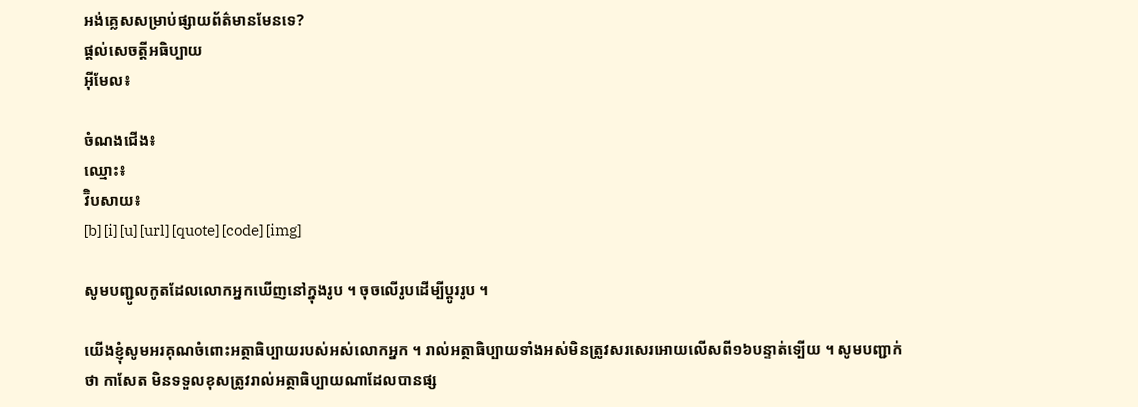អង់គ្លេសសម្រាប់ផ្សាយព័ត៌មានមែនទេ?
ផ្តល់សេចត្តីអធិប្បាយ
អ៊ីមែល៖

ចំណងជើង៖
ឈ្មោះ៖
វ៊ិបសាយ៖
[b] [i] [u] [url] [quote] [code] [img]

សូមបញ្ជូលកូតដែលលោកអ្នកឃើញនៅក្នុងរូប ។ ចុចលើរូបដើម្បីប្តូររូប ។

យើងខ្ញុំសូមអរគុណចំពោះអត្ថាធិប្បាយរបស់អស់លោកអ្នក ។ រាល់អត្ថាធិប្បាយទាំងអស់មិនត្រូវសរសេរអោយលើសពី១៦បន្ទាត់ទ្បើយ ។ សូមបញ្ជាក់ថា កាសែត មិនទទួលខុសត្រូវរាល់អត្ថាធិប្បាយណាដែលបានផ្ស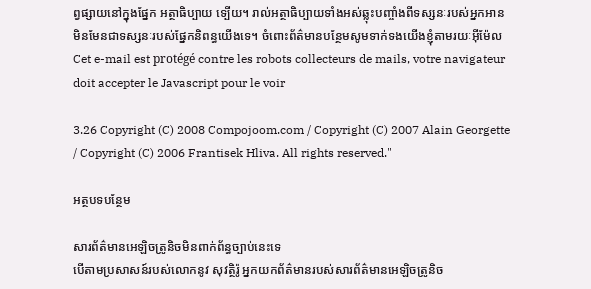ព្វផ្សាយនៅក្នុងផ្នែក អត្ថាធិប្បាយ ទ្បើយ។ រាល់អត្ថាធិប្បាយទាំងអស់ឆ្លុះបញ្ចាំងពីទស្សនៈរបស់អ្នកអាន មិនមែនជាទស្សនៈរបស់ផ្នែកនិពន្ធយើងទេ។ ចំពោះព័ត៌មានបន្ថែមសូមទាក់ទងយើងខ្ញុំតាមរយៈអ៊ីម៉ែល Cet e-mail est protégé contre les robots collecteurs de mails, votre navigateur doit accepter le Javascript pour le voir

3.26 Copyright (C) 2008 Compojoom.com / Copyright (C) 2007 Alain Georgette / Copyright (C) 2006 Frantisek Hliva. All rights reserved."

អត្ថបទបន្ថែម

សារព័ត៌មានអេឡិចត្រូនិចមិនពាក់ព័ន្ធច្បាប់នេះទេ
បើតាមប្រសាសន៍របស់លោកនូវ សុវត្ថិរ៉ូ អ្នកយកព័ត៌មានរបស់សារព័ត៌មានអេឡិចត្រូនិច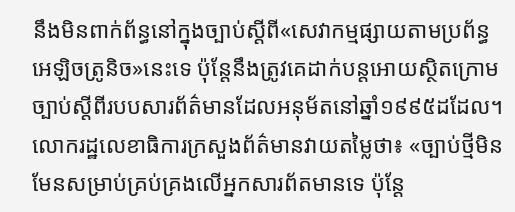នឹងមិនពាក់ព័ន្ធនៅក្នុងច្បាប់ស្តីពី«សេវាកម្មផ្សាយតាមប្រព័ន្ធអេឡិចត្រូនិច»នេះទេ ប៉ុន្តែនឹងត្រូវគេដាក់បន្តអោយស្ថិតក្រោមច្បាប់ស្តីពីរបបសារព័ត៌មានដែលអនុម័តនៅឆ្នាំ១៩៩៥ដដែល។ លោករដ្ឋលេខាធិការក្រសួងព័ត៌មានវាយតម្លៃថា៖ «ច្បាប់ថ្មីមិនមែនសម្រាប់គ្រប់គ្រងលើអ្នកសារព័តមានទេ ប៉ុន្តែ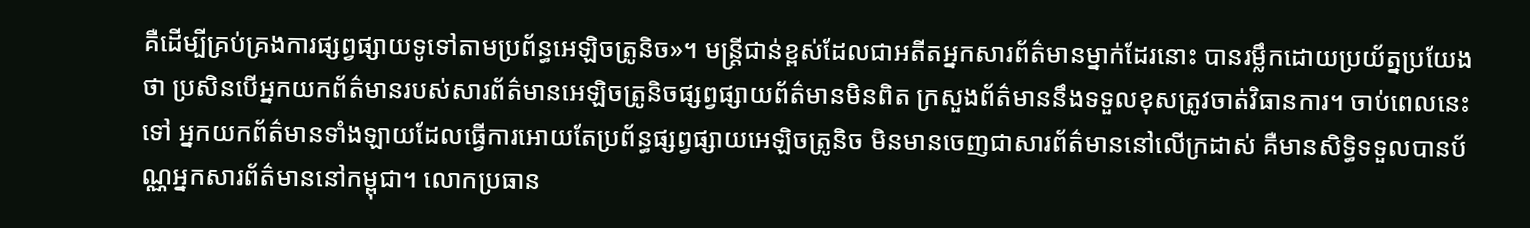គឺដើម្បីគ្រប់គ្រងការផ្សព្វផ្សាយទូទៅតាមប្រព័ន្ធអេឡិចត្រូនិច»។ មន្ត្រីជាន់ខ្ពស់ដែលជាអតីតអ្នកសារព័ត៌មានម្នាក់ដែរនោះ បានរម្លឹកដោយប្រយ័ត្នប្រយែងថា ប្រសិនបើអ្នកយកព័ត៌មានរបស់សារព័ត៌មានអេឡិចត្រូនិចផ្សព្វផ្សាយព័ត៌មានមិនពិត ក្រសួងព័ត៌មាននឹងទទួលខុសត្រូវចាត់វិធានការ។ ចាប់ពេលនេះទៅ អ្នកយកព័ត៌មានទាំងឡាយដែលធ្វើការអោយតែប្រព័ន្ធផ្សព្វផ្សាយអេឡិចត្រូនិច មិនមានចេញជាសារព័ត៌មាននៅលើក្រដាស់ គឺមានសិទ្ធិទទួលបានប័ណ្ណអ្នកសារព័ត៌មាននៅកម្ពុជា។ លោកប្រធាន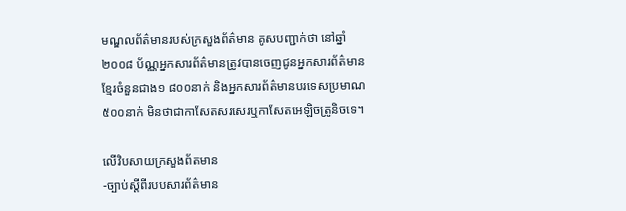មណ្ឌលព័ត៌មានរបស់ក្រសួងព័ត៌មាន គូសបញ្ជាក់ថា នៅឆ្នាំ២០០៨ ប័ណ្ណអ្នកសារព័ត៌មានត្រូវបានចេញជូនអ្នកសារព័ត៌មានខ្មែរចំនួនជាង១ ៨០០នាក់ និងអ្នកសារព័ត៌មានបរទេសប្រមាណ៥០០នាក់ មិនថាជាកាសែតសរសេរឬកាសែតអេឡិចត្រូនិចទេ។

លើវិបសាយក្រសួងព័តមាន
-ច្បាប់ស្តីពីរបបសារព័ត៌មាន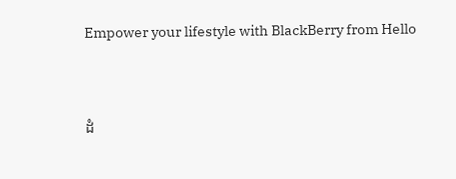Empower your lifestyle with BlackBerry from Hello




ដំ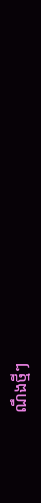ណឹងថ្មីៗ